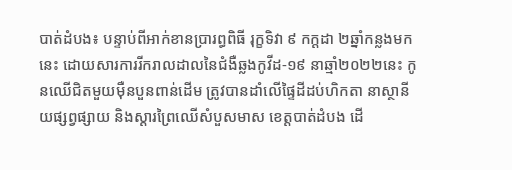បាត់ដំបង៖ បន្ទាប់ពីអាក់ខានប្រារព្ធពិធី រុក្ខទិវា ៩ កក្ដដា ២ឆ្នាំកន្លងមកនេះ ដោយសារការរីករាលដាលនៃជំងឺឆ្លងកូវីដ-១៩ នាឆ្មាំ២០២២នេះ កូនឈើជិតមួយម៉ឺនបួនពាន់ដើម ត្រូវបានដាំលើផ្ទៃដីដប់ហិកតា នាស្ថានីយផ្សព្វផ្សាយ និងស្ដារព្រៃឈើសំបួសមាស ខេត្តបាត់ដំបង ដើ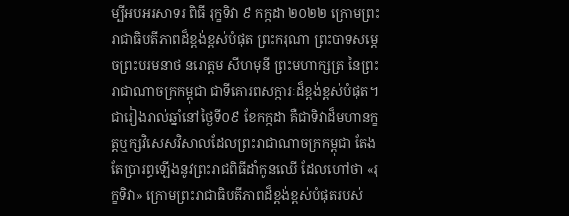ម្បីអបអរសាទរ ពិធី រុក្ខទិវា ៩ កក្កដា ២០២២ ក្រោមព្រះរាជាធិបតីភាពដ៏ខ្ពង់ខ្ពស់បំផុត ព្រះករុណា ព្រះបាទសម្តេចព្រះបរមនាថ នរោត្តម សីហមុនី ព្រះមហាក្សត្រ នៃព្រះរាជាណាចក្រកម្ពុជា ជាទីគោរពសក្ការៈដ៏ខ្ពង់ខ្ពស់បំផុត។
ជារៀងរាល់ឆ្នាំនៅថ្ងៃទី០៩ ខែកក្កដា គឺជាទិវាដ៏មហានក្ខត្តឬក្សវិសេសវិសាលដែលព្រះរាជាណាចក្រកម្ពុជា តែងតែប្រារព្ធឡើងនូវព្រះរាជពិធីដាំកូនឈើ ដែលហៅថា «រុក្ខទិវា» ក្រោមព្រះរាជាធិបតីភាពដ៏ខ្ពង់ខ្ពស់បំផុតរបស់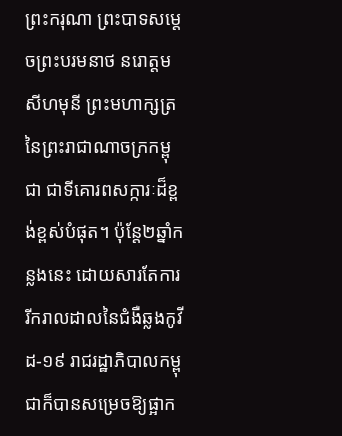ព្រះករុណា ព្រះបាទសម្តេចព្រះបរមនាថ នរោត្តម សីហមុនី ព្រះមហាក្សត្រ នៃព្រះរាជាណាចក្រកម្ពុជា ជាទីគោរពសក្ការៈដ៏ខ្ពង់ខ្ពស់បំផុត។ ប៉ុន្តែ២ឆ្នាំកន្លងនេះ ដោយសារតែការរីករាលដាលនៃជំងឺឆ្លងកូវីដ-១៩ រាជរដ្ឋាភិបាលកម្ពុជាក៏បានសម្រេចឱ្យផ្អាក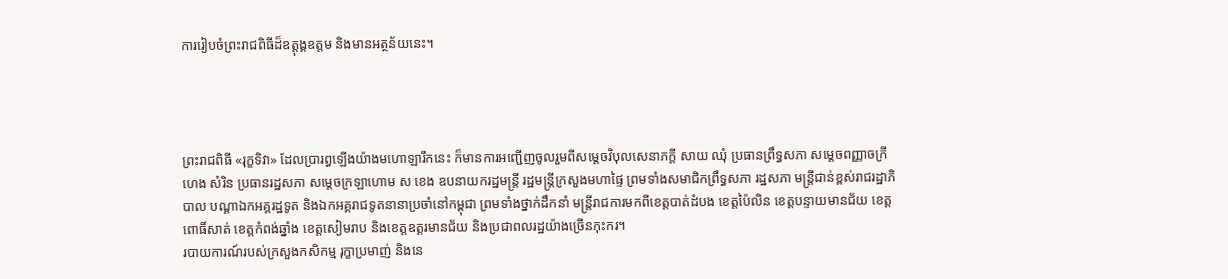ការរៀបចំព្រះរាជពិធីដ៏ឧត្តុង្គឧត្តម និងមានអត្ថន័យនេះ។




ព្រះរាជពិធី «រុក្ខទិវា» ដែលប្រារព្ធឡើងយ៉ាងមហោឡារឹកនេះ ក៏មានការអញ្ជើញចូលរួមពីសម្តេចវិបុលសេនាភក្តី សាយ ឈុំ ប្រធានព្រឹទ្ធសភា សម្តេចពញ្ញាចក្រី ហេង សំរិន ប្រធានរដ្ឋសភា សម្តេចក្រឡាហោម ស ខេង ឧបនាយករដ្ឋមន្ត្រី រដ្ឋមន្ត្រីក្រសួងមហាផ្ទៃ ព្រមទាំងសមាជិកព្រឹទ្ធសភា រដ្ឋសភា មន្ត្រីជាន់ខ្ពស់រាជរដ្ឋាភិបាល បណ្ដាឯកអគ្គរដ្ឋទូត និងឯកអគ្គរាជទូតនានាប្រចាំនៅកម្ពុជា ព្រមទាំងថ្នាក់ដឹកនាំ មន្ត្រីរាជការមកពីខេត្តបាត់ដំបង ខេត្តប៉ៃលិន ខេត្តបន្ទាយមានជ័យ ខេត្តពោធិ៍សាត់ ខេត្តកំពង់ឆ្នាំង ខេត្តសៀមរាប និងខេត្តឧត្តរមានជ័យ និងប្រជាពលរដ្ឋយ៉ាងច្រើនកុះករ។
របាយការណ៍របស់ក្រសួងកសិកម្ម រុក្ខាប្រមាញ់ និងនេ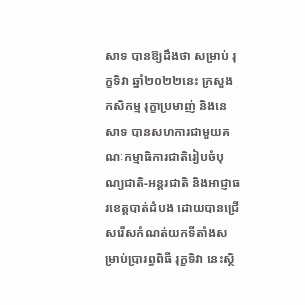សាទ បានឱ្យដឹងថា សម្រាប់ រុក្ខទិវា ឆ្នាំ២០២២នេះ ក្រសួងកសិកម្ម រុក្ខាប្រមាញ់ និងនេសាទ បានសហការជាមួយគណៈកម្មាធិការជាតិរៀបចំបុណ្យជាតិ-អន្តរជាតិ និងអាជ្ញាធរខេត្តបាត់ដំបង ដោយបានជ្រើសរើសកំណត់យកទីតាំងសម្រាប់ប្រារព្ធពិធី រុក្ខទិវា នេះស្ថិ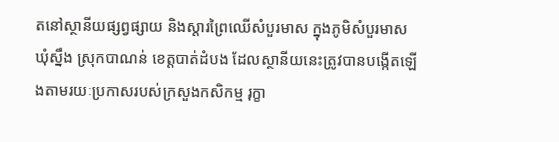តនៅស្ថានីយផ្សព្វផ្សាយ និងស្តារព្រៃឈើសំបួរមាស ក្នុងភូមិសំបួរមាស ឃុំស្នឹង ស្រុកបាណន់ ខេត្តបាត់ដំបង ដែលស្ថានីយនេះត្រូវបានបង្កើតឡើងតាមរយៈប្រកាសរបស់ក្រសួងកសិកម្ម រុក្ខា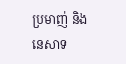ប្រមាញ់ និងនេសាទ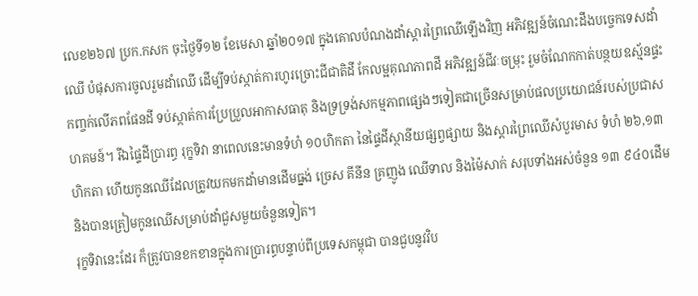លេខ២៦៧ ប្រក.កសក ចុះថ្ងៃទី១២ ខែមេសា ឆ្នាំ២០១៧ ក្នុងគោលបំណងដាំស្តារព្រៃឈើឡើងវិញ អភិវឌ្ឍន៍ចំណេះដឹងបច្ចេកទេសដាំឈើ បំផុសការចូលរួមដាំឈើ ដើម្បីទប់ស្កាត់ការហូរច្រោះជីជាតិដី កែលម្អគុណភាពដី អភិវឌ្ឍន៍ជីវៈចម្រុះ រួមចំណែកកាត់បន្ថយឧស្ម័នផ្ទះកញ្ចក់លើភពផែនដី ទប់ស្កាត់ការប្រែប្រួលអាកាសធាតុ និងទ្រទ្រង់សកម្មភាពផ្សេងៗទៀតជាច្រើនសម្រាប់ផលប្រយោជន៍របស់ប្រជាសហគមន៍។ រីឯផ្ទៃដីប្រារព្ធ រុក្ខទិវា នាពេលនេះមានទំហំ ១០ហិកតា នៃផ្ទៃដីស្ថានីយផ្សព្វផ្សាយ និងស្តារព្រៃឈើសំបួរមាស ទំហំ ២៦,១៣ហិកតា ហើយកូនឈើដែលត្រូវយកមកដាំមានដើមធ្នង់ ច្រេស គីនីន គ្រញូង ឈើទាល និងម៉ៃសាក់ សរុបទាំងអស់ចំនួន ១៣ ៩៤០ដើម និងបានត្រៀមកូនឈើសម្រាប់ដាំជួសមួយចំនួនទៀត។
រុក្ខទិវានេះដែរ ក៏ត្រូវបានខកខានក្នុងការប្រារព្ធបន្ទាប់ពីប្រទេសកម្ពុជា បានជួបនូវវិប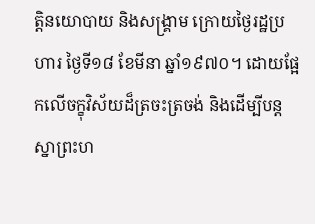ត្តិនយោបាយ និងសង្គ្រាម ក្រោយថ្ងៃរដ្ឋប្រហារ ថ្ងៃទី១៨ ខែមីនា ឆ្នាំ១៩៧០។ ដោយផ្អែកលើចក្ខុវិស័យដ៏ត្រចះត្រចង់ និងដើម្បីបន្តស្នាព្រះហ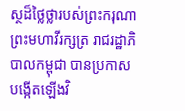ស្ថដ៏ថ្លៃថ្លារបស់ព្រះករុណា ព្រះមហាវីរក្សត្រ រាជរដ្ឋាភិបាលកម្ពុជា បានប្រកាសបង្កើតឡើងវិ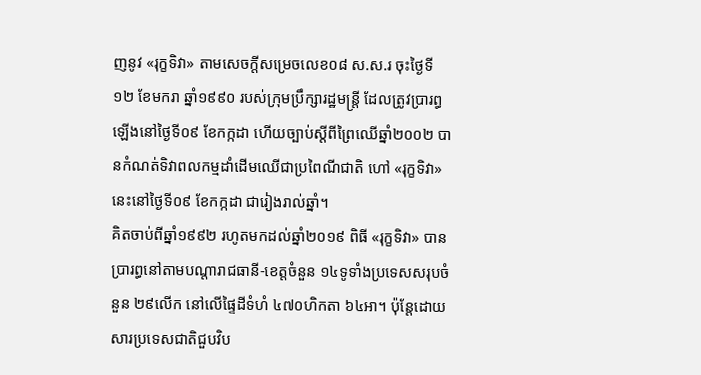ញនូវ «រុក្ខទិវា» តាមសេចក្តីសម្រេចលេខ០៨ ស.ស.រ ចុះថ្ងៃទី១២ ខែមករា ឆ្នាំ១៩៩០ របស់ក្រុមប្រឹក្សារដ្ឋមន្ត្រី ដែលត្រូវប្រារព្ធឡើងនៅថ្ងៃទី០៩ ខែកក្កដា ហើយច្បាប់ស្តីពីព្រៃឈើឆ្នាំ២០០២ បានកំណត់ទិវាពលកម្មដាំដើមឈើជាប្រពៃណីជាតិ ហៅ «រុក្ខទិវា» នេះនៅថ្ងៃទី០៩ ខែកក្កដា ជារៀងរាល់ឆ្នាំ។
គិតចាប់ពីឆ្នាំ១៩៩២ រហូតមកដល់ឆ្នាំ២០១៩ ពិធី «រុក្ខទិវា» បានប្រារព្ធនៅតាមបណ្តារាជធានី-ខេត្តចំនួន ១៤ទូទាំងប្រទេសសរុបចំនួន ២៩លើក នៅលើផ្ទៃដីទំហំ ៤៧០ហិកតា ៦៤អា។ ប៉ុន្តែដោយសារប្រទេសជាតិជួបវិប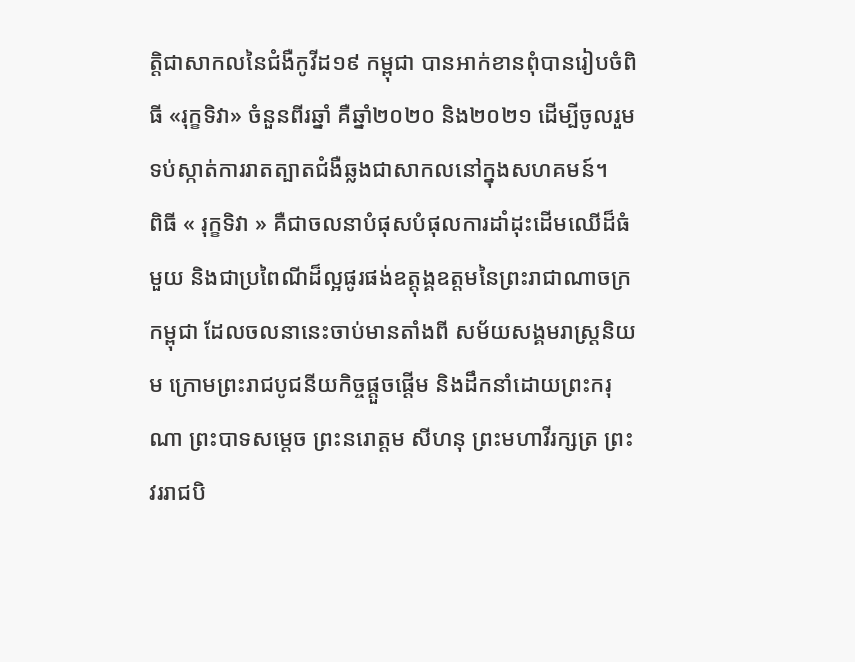ត្តិជាសាកលនៃជំងឺកូវីដ១៩ កម្ពុជា បានអាក់ខានពុំបានរៀបចំពិធី «រុក្ខទិវា» ចំនួនពីរឆ្នាំ គឺឆ្នាំ២០២០ និង២០២១ ដើម្បីចូលរួមទប់ស្កាត់ការរាតត្បាតជំងឺឆ្លងជាសាកលនៅក្នុងសហគមន៍។
ពិធី « រុក្ខទិវា » គឺជាចលនាបំផុសបំផុលការដាំដុះដើមឈើដ៏ធំមួយ និងជាប្រពៃណីដ៏ល្អផូរផង់ឧត្តុង្គឧត្តមនៃព្រះរាជាណាចក្រកម្ពុជា ដែលចលនានេះចាប់មានតាំងពី សម័យសង្គមរាស្រ្តនិយម ក្រោមព្រះរាជបូជនីយកិច្ចផ្ដួចផ្ដើម និងដឹកនាំដោយព្រះករុណា ព្រះបាទសម្តេច ព្រះនរោត្តម សីហនុ ព្រះមហាវីរក្សត្រ ព្រះវររាជបិ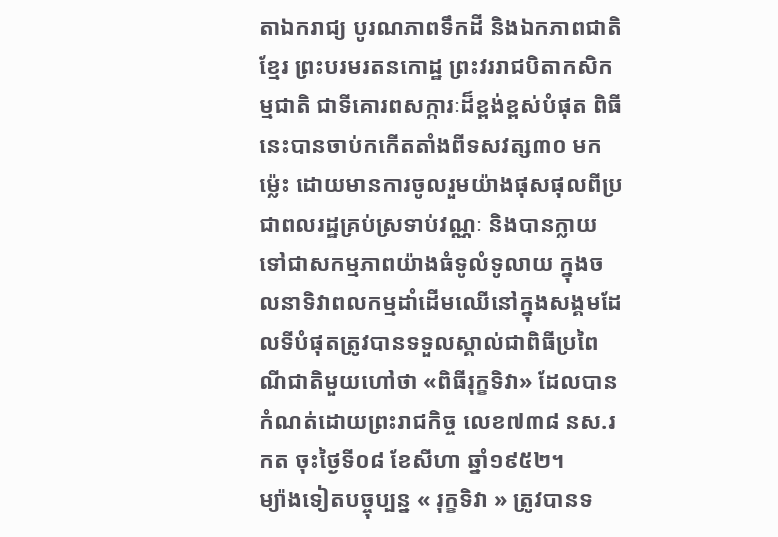តាឯករាជ្យ បូរណភាពទឹកដី និងឯកភាពជាតិខ្មែរ ព្រះបរមរតនកោដ្ឋ ព្រះវររាជបិតាកសិកម្មជាតិ ជាទីគោរពសក្ការៈដ៏ខ្ពង់ខ្ពស់បំផុត ពិធីនេះបានចាប់កកើតតាំងពីទសវត្ស៣០ មកម៉្លេះ ដោយមានការចូលរួមយ៉ាងផុសផុលពីប្រជាពលរដ្ឋគ្រប់ស្រទាប់វណ្ណៈ និងបានក្លាយទៅជាសកម្មភាពយ៉ាងធំទូលំទូលាយ ក្នុងចលនាទិវាពលកម្មដាំដើមឈើនៅក្នុងសង្គមដែលទីបំផុតត្រូវបានទទួលស្គាល់ជាពិធីប្រពៃណីជាតិមួយហៅថា «ពិធីរុក្ខទិវា» ដែលបានកំណត់ដោយព្រះរាជកិច្ច លេខ៧៣៨ នស.រកត ចុះថ្ងៃទី០៨ ខែសីហា ឆ្នាំ១៩៥២។
ម្យ៉ាងទៀតបច្ចុប្បន្ន « រុក្ខទិវា » ត្រូវបានទ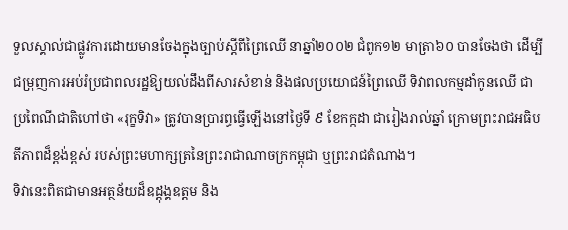ទួលស្គាល់ជាផ្លូវការដោយមានចែងក្នុងច្បាប់ស្ដីពីព្រៃឈើ នាឆ្នាំ២០០២ ជំពូក១២ មាត្រា៦០ បានចែងថា ដើម្បីជម្រុញការអប់រំប្រជាពលរដ្ឋឱ្យយល់ដឹងពីសារសំខាន់ និងផលប្រយោជន៍ព្រៃឈើ ទិវាពលកម្មដាំកូនឈើ ជាប្រពៃណីជាតិហៅថា «រុក្ខទិវា» ត្រូវបានប្រារព្ធធ្វើឡើងនៅថ្ងៃទី ៩ ខែកក្កដា ជារៀងរាល់ឆ្នាំ ក្រោមព្រះរាជអធិបតីភាពដ៏ខ្ពង់ខ្ពស់ របស់ព្រះមហាក្សត្រនៃព្រះរាជាណាចក្រកម្ពុជា ឬព្រះរាជតំណាង។
ទិវានេះពិតជាមានអត្ថន័យដ៏ឧដ្តុង្គឧត្តម និង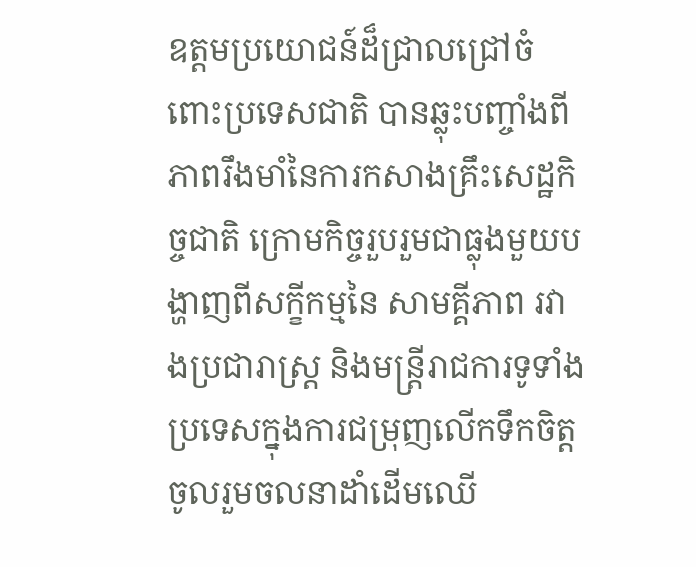ឧត្តមប្រយោជន៍ដ៏ជ្រាលជ្រៅចំពោះប្រទេសជាតិ បានឆ្លុះបញ្ចាំងពីភាពរឹងមាំនៃការកសាងគ្រឹះសេដ្ឋកិច្ចជាតិ ក្រោមកិច្ចរួបរួមជាធ្លុងមួយបង្ហាញពីសក្ខីកម្មនៃ សាមគ្គីភាព រវាងប្រជារាស្រ្ត និងមន្រ្តីរាជការទូទាំងប្រទេសក្នុងការជម្រុញលើកទឹកចិត្តចូលរួមចលនាដាំដើមឈើ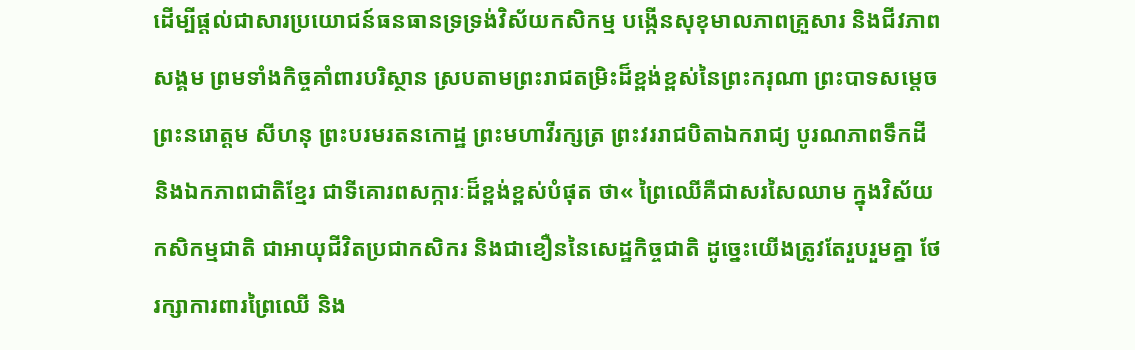ដើម្បីផ្ដល់ជាសារប្រយោជន៍ធនធានទ្រទ្រង់វិស័យកសិកម្ម បង្កើនសុខុមាលភាពគ្រួសារ និងជីវភាពសង្គម ព្រមទាំងកិច្ចគាំពារបរិស្ថាន ស្របតាមព្រះរាជតម្រិះដ៏ខ្ពង់ខ្ពស់នៃព្រះករុណា ព្រះបាទសម្តេច ព្រះនរោត្តម សីហនុ ព្រះបរមរតនកោដ្ឋ ព្រះមហាវីរក្សត្រ ព្រះវររាជបិតាឯករាជ្យ បូរណភាពទឹកដី និងឯកភាពជាតិខ្មែរ ជាទីគោរពសក្ការៈដ៏ខ្ពង់ខ្ពស់បំផុត ថា« ព្រៃឈើគឺជាសរសៃឈាម ក្នុងវិស័យកសិកម្មជាតិ ជាអាយុជីវិតប្រជាកសិករ និងជាខឿននៃសេដ្ឋកិច្ចជាតិ ដូច្នេះយើងត្រូវតែរួបរួមគ្នា ថែរក្សាការពារព្រៃឈើ និង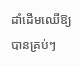ដាំដើមឈើឱ្យបានគ្រប់ៗ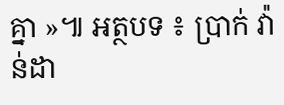គ្នា »៕ អត្ថបទ ៖ ប្រាក់ វ៉ាន់ដា